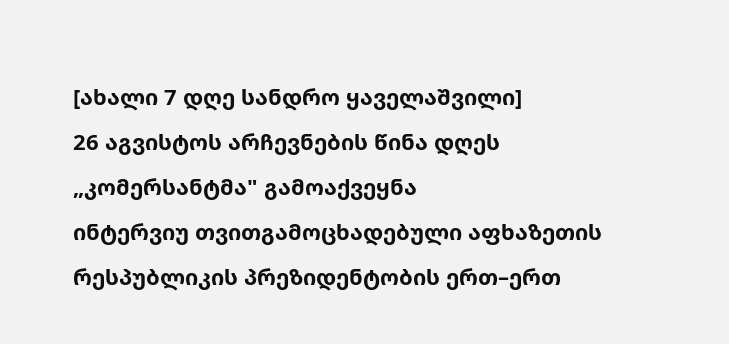[ახალი 7 დღე სანდრო ყაველაშვილი]
26 აგვისტოს არჩევნების წინა დღეს „კომერსანტმა" გამოაქვეყნა
ინტერვიუ თვითგამოცხადებული აფხაზეთის რესპუბლიკის პრეზიდენტობის ერთ–ერთ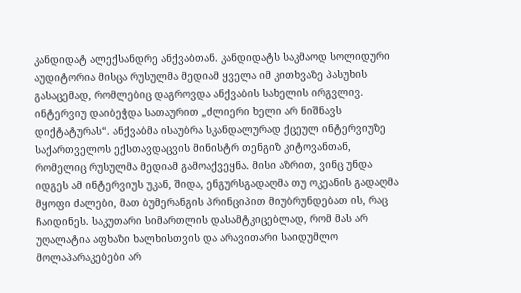კანდიდატ ალექსანდრე ანქვაბთან. კანდიდატს საკმაოდ სოლიდური აუდიტორია მისცა რუსულმა მედიამ ყველა იმ კითხვაზე პასუხის გასაცემად, რომლებიც დაგროვდა ანქვაბის სახელის ირგვლივ. ინტერვიუ დაიბეჭდა სათაურით „ძლიერი ხელი არ ნიშნავს დიქტატურას“. ანქვაბმა ისაუბრა სკანდალურად ქცეულ ინტერვიუზე საქართველოს ექსთავდაცვის მინისტრ თენგიზ კიტოვანთან, რომელიც რუსულმა მედიამ გამოაქვეყნა. მისი აზრით, ვინც უნდა იდგეს ამ ინტერვიუს უკან, შიდა, ენგურსგადაღმა თუ ოკეანის გადაღმა მყოფი ძალები, მათ ბუმერანგის პრინციპით მიუბრუნდებათ ის, რაც ჩაიდინეს. საკუთარი სიმართლის დასამტკიცებლად, რომ მას არ უღალატია აფხაზი ხალხისთვის და არავითარი საიდუმლო მოლაპარაკებები არ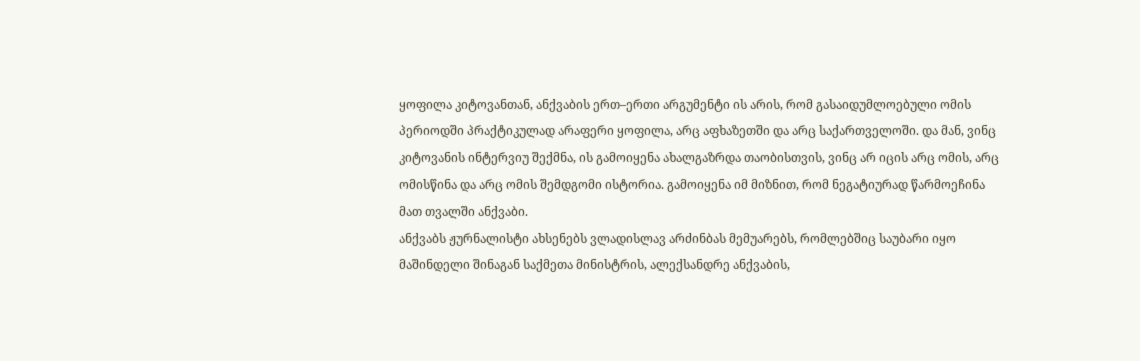ყოფილა კიტოვანთან, ანქვაბის ერთ–ერთი არგუმენტი ის არის, რომ გასაიდუმლოებული ომის პერიოდში პრაქტიკულად არაფერი ყოფილა, არც აფხაზეთში და არც საქართველოში. და მან, ვინც კიტოვანის ინტერვიუ შექმნა, ის გამოიყენა ახალგაზრდა თაობისთვის, ვინც არ იცის არც ომის, არც ომისწინა და არც ომის შემდგომი ისტორია. გამოიყენა იმ მიზნით, რომ ნეგატიურად წარმოეჩინა მათ თვალში ანქვაბი.
ანქვაბს ჟურნალისტი ახსენებს ვლადისლავ არძინბას მემუარებს, რომლებშიც საუბარი იყო მაშინდელი შინაგან საქმეთა მინისტრის, ალექსანდრე ანქვაბის,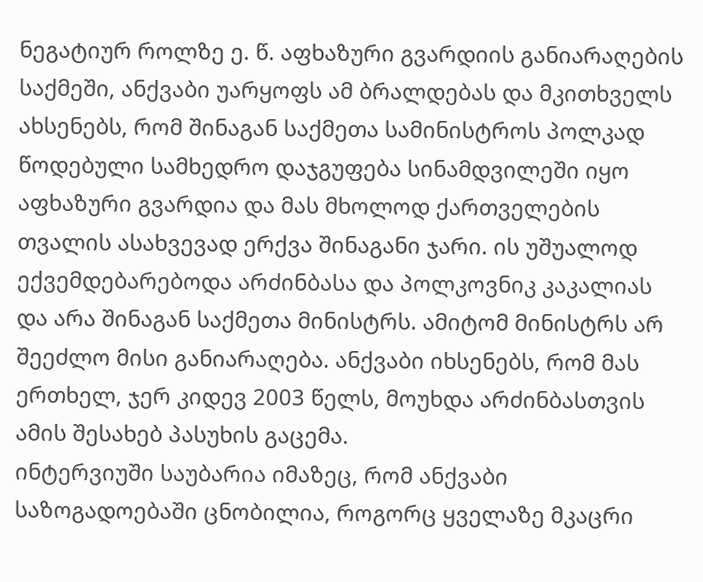ნეგატიურ როლზე ე. წ. აფხაზური გვარდიის განიარაღების საქმეში, ანქვაბი უარყოფს ამ ბრალდებას და მკითხველს ახსენებს, რომ შინაგან საქმეთა სამინისტროს პოლკად წოდებული სამხედრო დაჯგუფება სინამდვილეში იყო აფხაზური გვარდია და მას მხოლოდ ქართველების თვალის ასახვევად ერქვა შინაგანი ჯარი. ის უშუალოდ ექვემდებარებოდა არძინბასა და პოლკოვნიკ კაკალიას და არა შინაგან საქმეთა მინისტრს. ამიტომ მინისტრს არ შეეძლო მისი განიარაღება. ანქვაბი იხსენებს, რომ მას ერთხელ, ჯერ კიდევ 2003 წელს, მოუხდა არძინბასთვის ამის შესახებ პასუხის გაცემა.
ინტერვიუში საუბარია იმაზეც, რომ ანქვაბი საზოგადოებაში ცნობილია, როგორც ყველაზე მკაცრი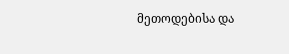მეთოდებისა და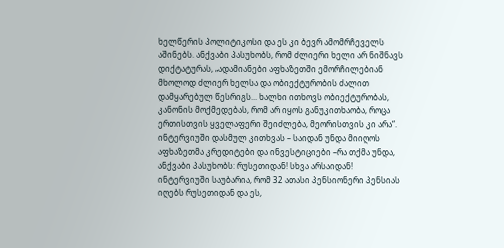ხელწერის პოლიტიკოსი და ეს კი ბევრ ამომრჩეველს აშინებს. ანქვაბი პასუხობს, რომ ძლიერი ხელი არ ნიშნავს დიქტატურას, „ადამიანები აფხაზეთში ემორჩილებიან მხოლოდ ძლიერ ხელსა და ობიექტურობის ძალით დამყარებულ წესრიგს... ხალხი ითხოვს ობიექტურობას, კანონის მოქმედებას, რომ არ იყოს განუკითხაობა, როცა ერთისთვის ყველაფერი შეიძლება, მეორისთვის კი არა“.
ინტერვიუში დასმულ კითხვას – საიდან უნდა მიიღოს აფხაზეთმა კრედიტები და ინვესტიციები –რა თქმა უნდა, ანქვაბი პასუხობს: რუსეთიდან! სხვა არსაიდან!
ინტერვიუში საუბარია, რომ 32 ათასი პენსიონერი პენსიას იღებს რუსეთიდან და ეს,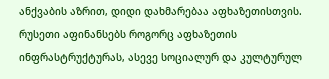ანქვაბის აზრით, დიდი დახმარებაა აფხაზეთისთვის. რუსეთი აფინანსებს როგორც აფხაზეთის ინფრასტრუქტურას, ასევე სოციალურ და კულტურულ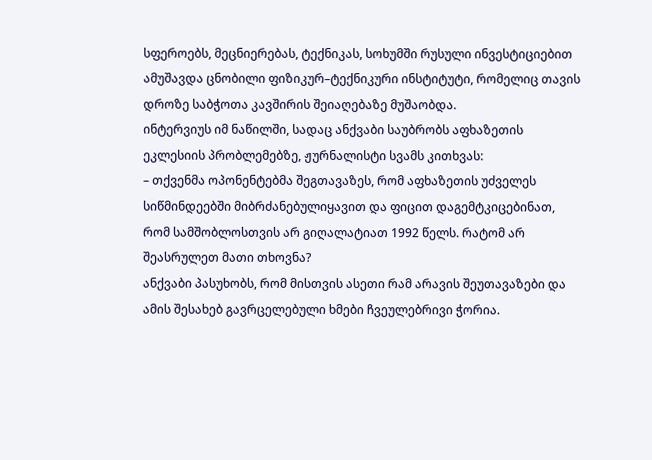სფეროებს, მეცნიერებას, ტექნიკას, სოხუმში რუსული ინვესტიციებით ამუშავდა ცნობილი ფიზიკურ–ტექნიკური ინსტიტუტი, რომელიც თავის დროზე საბჭოთა კავშირის შეიაღებაზე მუშაობდა.
ინტერვიუს იმ ნაწილში, სადაც ანქვაბი საუბრობს აფხაზეთის ეკლესიის პრობლემებზე, ჟურნალისტი სვამს კითხვას:
– თქვენმა ოპონენტებმა შეგთავაზეს, რომ აფხაზეთის უძველეს სიწმინდეებში მიბრძანებულიყავით და ფიცით დაგემტკიცებინათ, რომ სამშობლოსთვის არ გიღალატიათ 1992 წელს. რატომ არ შეასრულეთ მათი თხოვნა?
ანქვაბი პასუხობს, რომ მისთვის ასეთი რამ არავის შეუთავაზები და ამის შესახებ გავრცელებული ხმები ჩვეულებრივი ჭორია.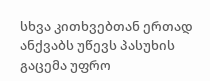სხვა კითხვებთან ერთად ანქვაბს უწევს პასუხის გაცემა უფრო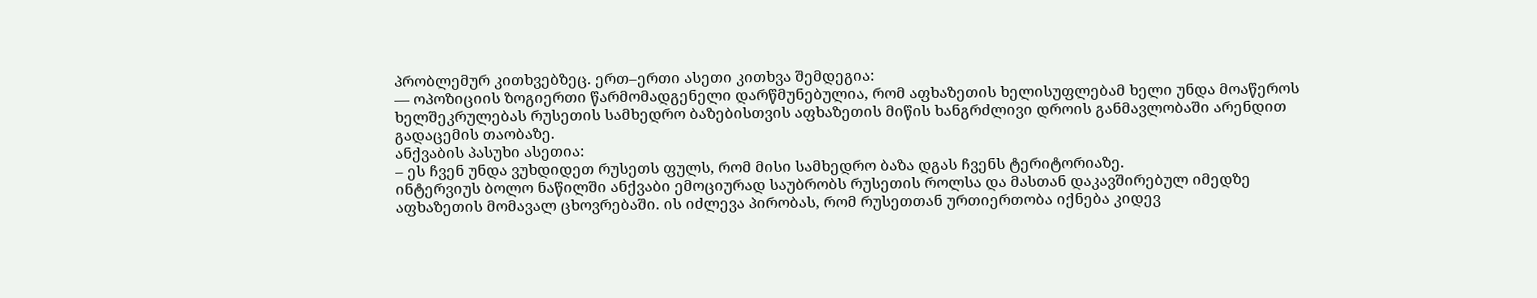პრობლემურ კითხვებზეც. ერთ–ერთი ასეთი კითხვა შემდეგია:
— ოპოზიციის ზოგიერთი წარმომადგენელი დარწმუნებულია, რომ აფხაზეთის ხელისუფლებამ ხელი უნდა მოაწეროს ხელშეკრულებას რუსეთის სამხედრო ბაზებისთვის აფხაზეთის მიწის ხანგრძლივი დროის განმავლობაში არენდით გადაცემის თაობაზე.
ანქვაბის პასუხი ასეთია:
– ეს ჩვენ უნდა ვუხდიდეთ რუსეთს ფულს, რომ მისი სამხედრო ბაზა დგას ჩვენს ტერიტორიაზე.
ინტერვიუს ბოლო ნაწილში ანქვაბი ემოციურად საუბრობს რუსეთის როლსა და მასთან დაკავშირებულ იმედზე აფხაზეთის მომავალ ცხოვრებაში. ის იძლევა პირობას, რომ რუსეთთან ურთიერთობა იქნება კიდევ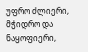უფრო ძლიერი, მჭიდრო და ნაყოფიერი,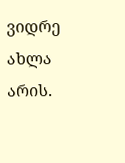ვიდრე ახლა არის.